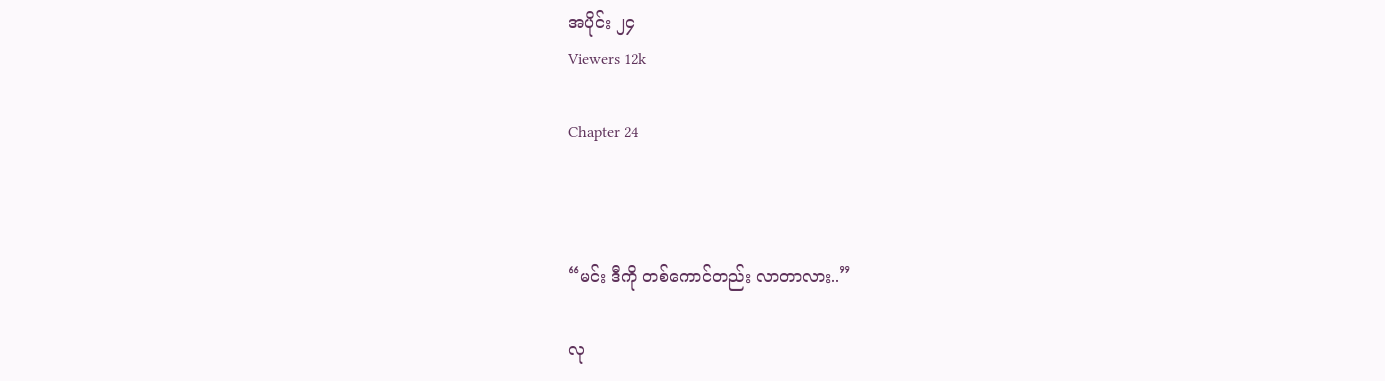အပိုင်း ၂၄
Viewers 12k

Chapter 24



“မင်း ဒီကို တစ်ကောင်တည်း လာတာလား..”

လု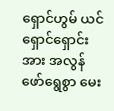ရှောင်ဟွမ် ယင်ရှောင်ရှောင်းအား အလွန်ဖော်ရွေစွာ မေး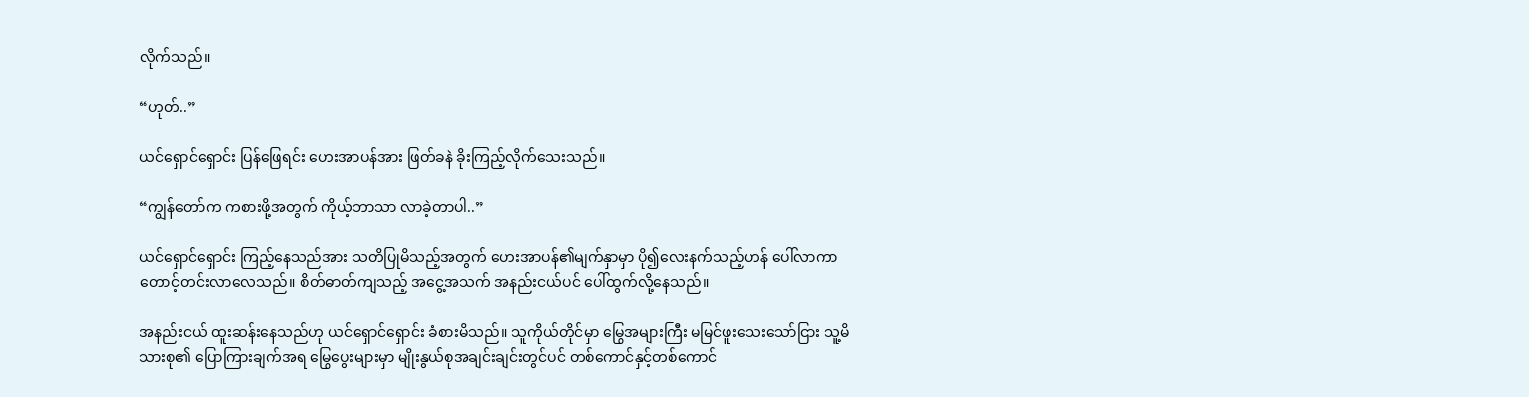လိုက်သည်။

“ဟုတ်..”

ယင်ရှောင်‌ရှောင်း ပြန်ဖြေရင်း ဟေးအာပန်အား ဖြတ်ခနဲ ခိုးကြည့်လိုက်သေးသည်။

“ကျွန်တော်က ကစားဖို့အတွက် ကိုယ့်ဘာသာ လာခဲ့တာပါ..”

ယင်ရှောင်ရှောင်း ကြည့်နေသည်အား သတိပြုမိသည့်အတွက် ဟေးအာပန်၏မျက်နှာမှာ ပို၍လေးနက်သည့်ဟန် ပေါ်လာကာ တောင့်တင်းလာလေသည်။ စိတ်ဓာတ်ကျသည့် အငွေ့အသက် အနည်းငယ်ပင် ပေါ်ထွက်လို့နေသည်။

အနည်းငယ် ထူးဆန်းနေသည်ဟု ယင်ရှောင်ရှောင်း ခံစားမိသည်။ သူကိုယ်တိုင်မှာ မြွေအများကြီး မမြင်ဖူးသေးသော်ငြား သူ့မိသားစု၏ ပြောကြားချက်အရ မြွေပွေးများမှာ မျိုးနွယ်စုအချင်းချင်းတွင်ပင် တစ်ကောင်နှင့်တစ်ကောင်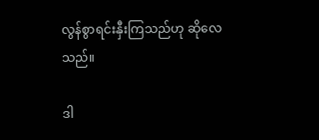လွန်စွာရင်းနှီးကြသည်ဟု ဆိုလေသည်။

ဒါ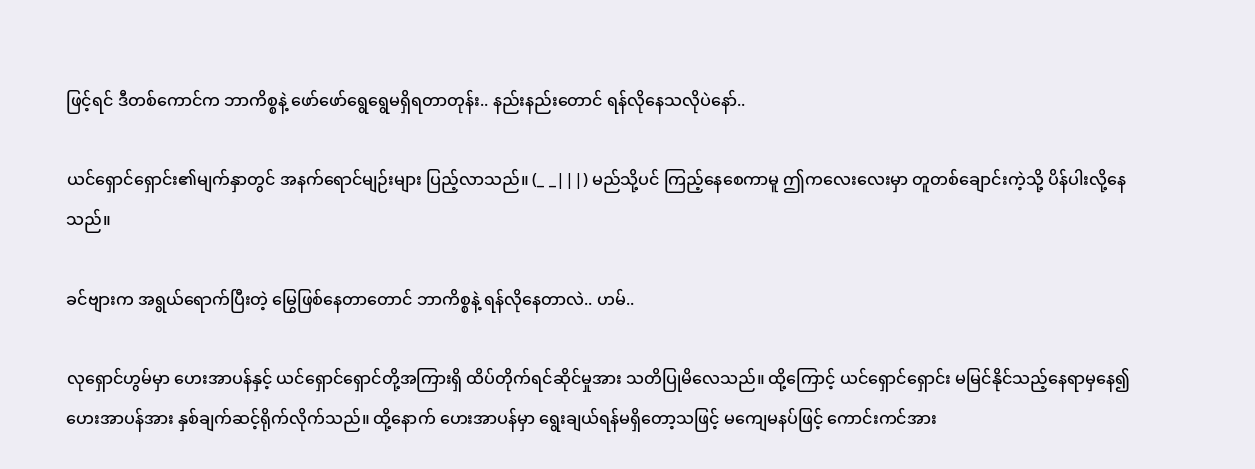ဖြင့်ရင် ဒီတစ်ကောင်က ဘာကိစ္စနဲ့ ဖော်ဖော်ရွေရွေမရှိရတာတုန်း.. နည်းနည်းတောင် ရန်လိုနေသလိုပဲနော်..

ယင်ရှောင်ရှောင်း၏မျက်နှာတွင် အနက်ရောင်မျဉ်းများ ပြည့်လာသည်။ (_ _|||) မည်သို့ပင် ကြည့်နေစေကာမူ ဤကလေးလေးမှာ တူတစ်ချောင်းကဲ့သို့ ပိန်ပါးလို့နေသည်။

ခင်ဗျားက အရွယ်ရောက်ပြီးတဲ့ မြွေဖြစ်နေတာတောင် ဘာကိစ္စနဲ့ ရန်လိုနေတာလဲ.. ဟမ်..

လုရှောင်ဟွမ်မှာ ဟေးအာပန်နှင့် ယင်ရှောင်ရှောင်တို့အကြားရှိ ထိပ်တိုက်ရင်ဆိုင်မှုအား သတိပြုမိလေသည်။ ထို့ကြောင့် ယင်ရှောင်ရှောင်း မမြင်နိုင်သည့်နေရာမှနေ၍ ဟေးအာပန်အား နှစ်ချက်ဆင့်ရိုက်လိုက်သည်။ ထို့နောက် ဟေးအာပန်မှာ ရွေးချယ်ရန်မရှိတော့သဖြင့် မကျေမနပ်ဖြင့် ကောင်းကင်အား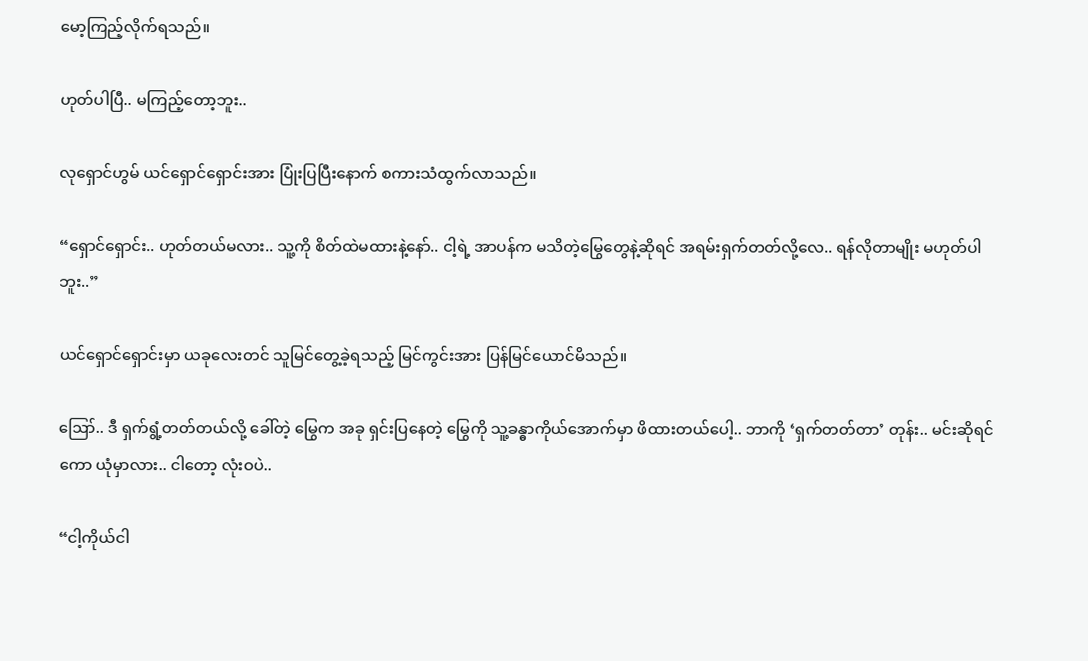မော့ကြည့်လိုက်ရသည်။

ဟုတ်ပါပြီ.. မကြည့်တော့ဘူး..

လုရှောင်ဟွမ် ယင်ရှောင်ရှောင်းအား ပြုံးပြပြီးနောက် စကားသံထွက်လာသည်။

“ရှောင်ရှောင်း.. ဟုတ်တယ်မလား.. သူ့ကို စိတ်ထဲမထားနဲ့နော်.. ငါ့ရဲ့ အာပန်က မသိတဲ့မြွေတွေနဲ့ဆိုရင် အရမ်းရှက်တတ်လို့လေ.. ရန်လိုတာမျိုး မဟုတ်ပါဘူး..”

ယင်ရှောင်ရှောင်းမှာ ယခုလေးတင် သူမြင်တွေ့ခဲ့ရသည့် မြင်ကွင်းအား ပြန်မြင်ယောင်မိသည်။

ဪ.. ဒီ ရှက်ရွံ့တတ်တယ်လို့ ခေါ်တဲ့ မြွေက အခု ရှင်းပြနေတဲ့ မြွေကို သူ့ခန္ဓာကိုယ်အောက်မှာ ဖိထားတယ်ပေါ့.. ဘာကို ‘ရှက်တတ်တာ’ တုန်း.. မင်းဆိုရင်ကော ယုံမှာလား.. ငါတော့ လုံးဝပဲ..

“ငါ့ကိုယ်ငါ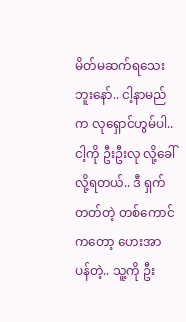မိတ်မဆက်ရသေးဘူးနော်.. ငါ့နာမည်က လုရှောင်ဟွမ်ပါ.. ငါ့ကို ဦးဦးလု လို့ခေါ်လို့ရတယ်.. ဒီ ရှက်တတ်တဲ့ တစ်ကောင်ကတော့ ဟေးအာပန်တဲ့.. သူ့ကို ဦး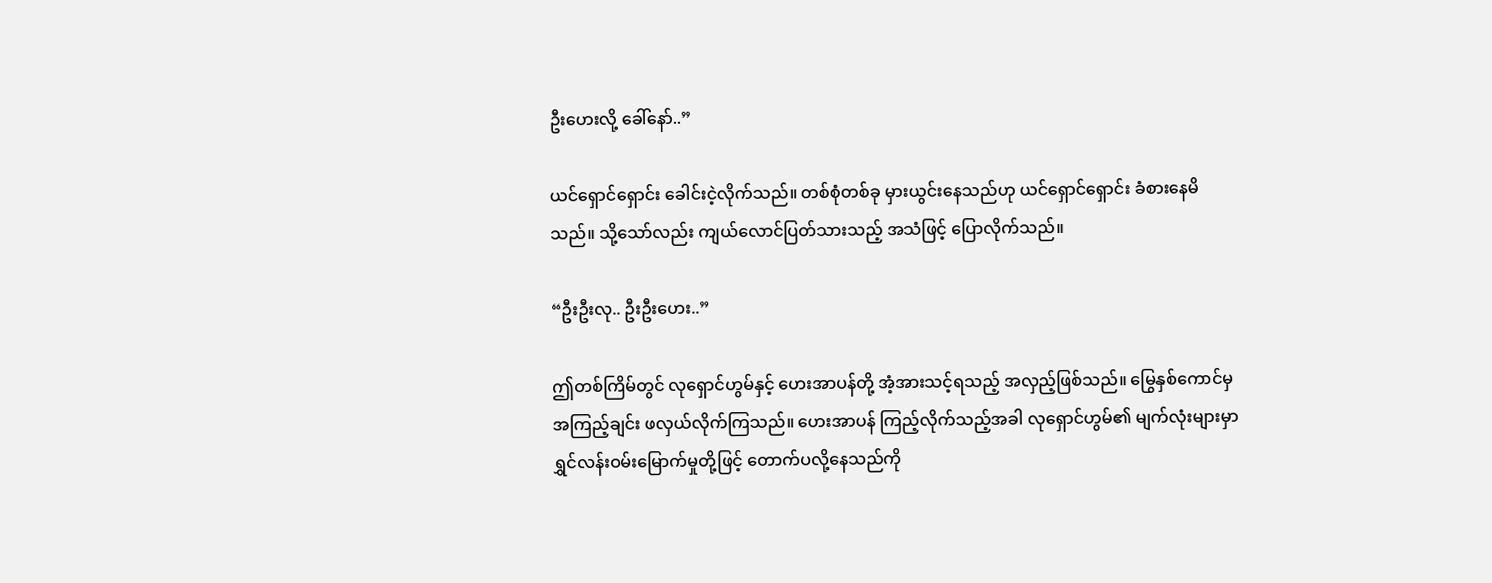ဦးဟေးလို့ ခေါ်နော်..”

ယင်ရှောင်ရှောင်း ခေါင်းငဲ့လိုက်သည်။ တစ်စုံတစ်ခု မှားယွင်းနေသည်ဟု ယင်ရှောင်ရှောင်း ခံစားနေမိသည်။ သို့သော်လည်း ကျယ်လောင်ပြတ်သားသည့် အသံဖြင့် ပြောလိုက်သည်။

“ဦးဦးလု.. ဦးဦးဟေး..”

ဤတစ်ကြိမ်တွင် လုရှောင်ဟွမ်နှင့် ဟေးအာပန်တို့ အံ့အားသင့်ရသည့် အလှည့်ဖြစ်သည်။ မြွေနှစ်ကောင်မှ အကြည့်ချင်း ဖလှယ်လိုက်ကြသည်။ ဟေးအာပန် ကြည့်လိုက်သည့်အခါ လုရှောင်ဟွမ်၏ မျက်လုံးများမှာ ရွှင်လန်းဝမ်းမြောက်မှုတို့ဖြင့် တောက်ပလို့နေသည်ကို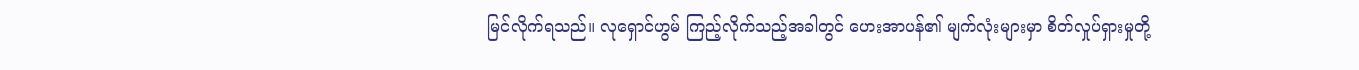မြင်လိုက်ရသည်။ လုရှောင်ဟွမ် ကြည့်လိုက်သည့်အခါတွင် ဟေးအာပန်၏ မျက်လုံးများမှာ စိတ်လှုပ်ရှားမှုတို့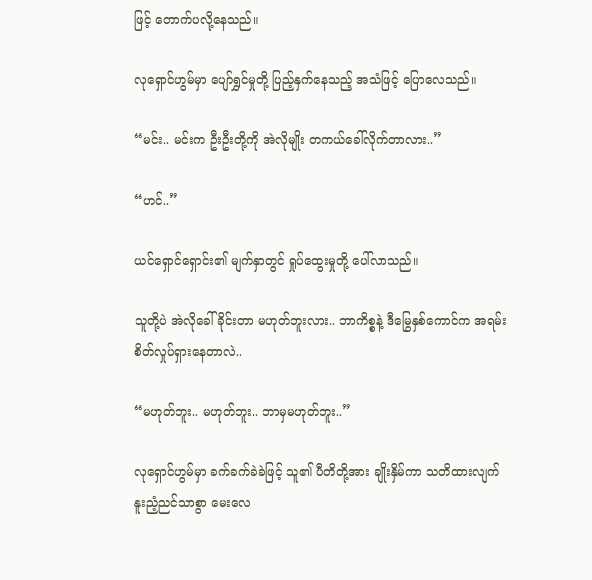ဖြင့် တောက်ပလို့နေသည်။

လုရှောင်ဟွမ်မှာ ပျော်ရွှင်မှုတို့ ပြည့်နှက်နေသည့် အသံဖြင့် ပြောလေသည်။

“မင်း.. မင်းက ဦးဦးတို့ကို အဲလိုမျိုး တကယ်ခေါ်လိုက်တာလား..”

“ဟင်..”

ယင်ရှောင်ရှောင်း၏ မျက်နှာတွင် ရှုပ်ထွေးမှုတို့ ပေါ်လာသည်။

သူတို့ပဲ အဲလိုခေါ်ခိုင်းတာ မဟုတ်ဘူးလား.. ဘာကိစ္စနဲ့ ဒီမြွေနှစ်ကောင်က အရမ်းစိတ်လှုပ်ရှားနေတာလဲ..

“မဟုတ်ဘူး.. မဟုတ်ဘူး.. ဘာမှမဟုတ်ဘူး..”

လုရှောင်ဟွမ်မှာ ခက်ခက်ခဲခဲဖြင့် သူ၏ ပီတိတို့အား ချိုးနှိမ်ကာ သတိထားလျက် နူးညံ့ညင်သာစွာ မေးလေ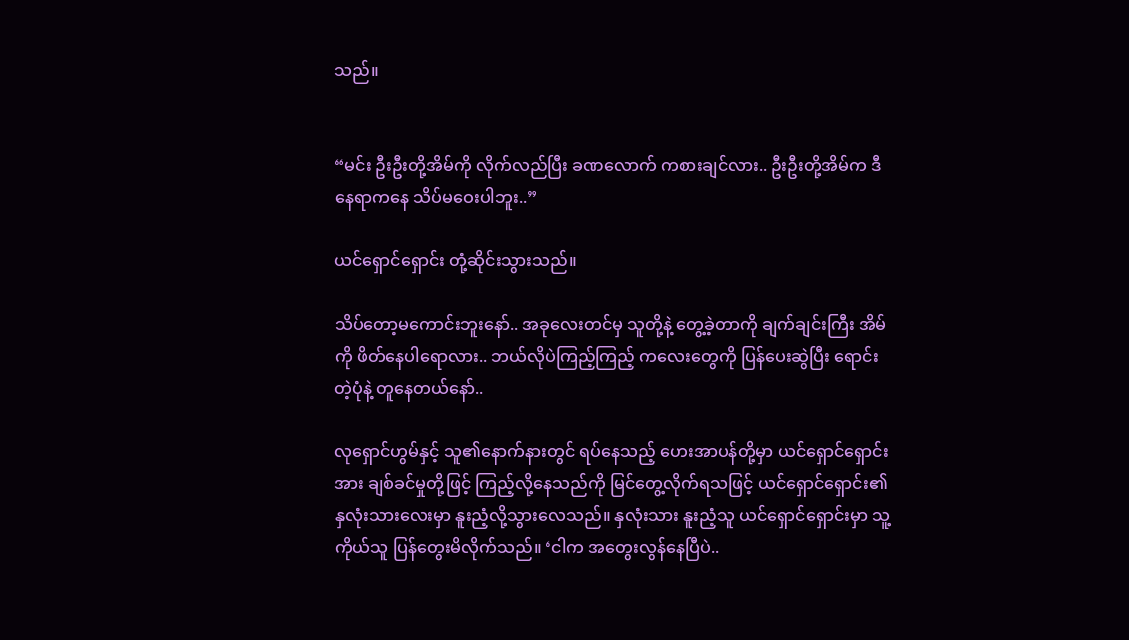သည်။


“မင်း ဦးဦးတို့အိမ်ကို လိုက်လည်ပြီး ခဏလောက် ကစားချင်လား.. ဦးဦးတို့အိမ်က ဒီနေရာကနေ သိပ်မဝေးပါဘူး..”

ယင်ရှောင်ရှောင်း တုံ့ဆိုင်းသွားသည်။

သိပ်တော့မကောင်းဘူးနော်.. အခုလေးတင်မှ သူတို့နဲ့ တွေ့ခဲ့တာကို ချက်ချင်းကြီး အိမ်ကို ဖိတ်နေပါရောလား.. ဘယ်လိုပဲကြည့်ကြည့် ကလေးတွေကို ပြန်ပေးဆွဲပြီး ရောင်းတဲ့ပုံနဲ့ တူနေတယ်နော်..

လုရှောင်ဟွမ်နှင့် သူ၏နောက်နားတွင် ရပ်နေသည့် ဟေးအာပန်တို့မှာ ယင်ရှောင်ရှောင်းအား ချစ်ခင်မှုတို့ဖြင့် ကြည့်လို့နေသည်ကို မြင်တွေ့လိုက်ရသဖြင့် ယင်ရှောင်ရှောင်း၏ နှလုံးသားလေးမှာ နူးညံ့လို့သွားလေသည်။ နှလုံးသား နူးညံ့သူ ယင်ရှောင်ရှောင်းမှာ သူ့ကိုယ်သူ ပြန်တွေးမိလိုက်သည်။ ‘ငါက အတွေးလွန်နေပြီပဲ..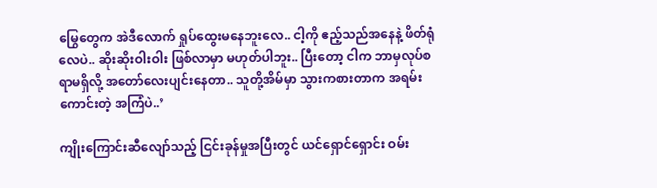မြွေတွေက အဲဒီလောက် ရှုပ်ထွေးမနေဘူးလေ.. ငါ့ကို ဧည့်သည်အနေနဲ့ ဖိတ်ရုံလေပဲ.. ဆိုးဆိုးဝါးဝါး ဖြစ်လာမှာ မဟုတ်ပါဘူး.. ပြီးတော့ ငါက ဘာမှလုပ်စရာမရှိလို့ အတော်လေးပျင်းနေတာ.. သူတို့အိမ်မှာ သွားကစားတာက အရမ်းကောင်းတဲ့ အကြံပဲ..’

ကျိုးကြောင်းဆီလျော်သည့် ငြင်းခုန်မှုအပြီးတွင် ယင်ရှောင်ရှောင်း ဝမ်း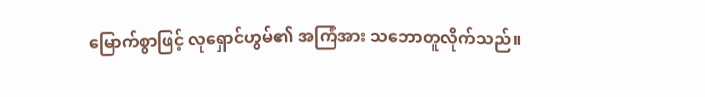မြောက်စွာဖြင့် လုရှောင်ဟွမ်၏ အကြံအား သဘောတူလိုက်သည်။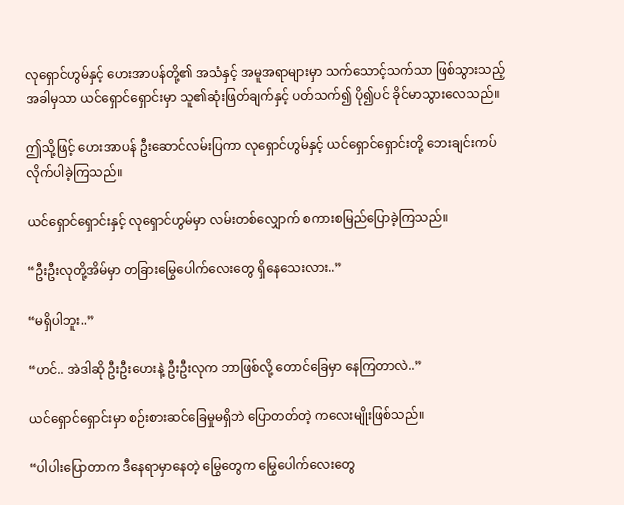လုရှောင်ဟွမ်နှင့် ဟေးအာပန်တို့၏ အသံနှင့် အမူအရာများမှာ သက်သောင့်သက်သာ ဖြစ်သွားသည့် အခါမှသာ ယင်ရှောင်ရှောင်းမှာ သူ၏ဆုံးဖြတ်ချက်နှင့် ပတ်သက်၍ ပို၍ပင် ခိုင်မာသွားလေသည်။

ဤသို့ဖြင့် ဟေးအာပန် ဦးဆောင်လမ်းပြကာ လုရှောင်ဟွမ်နှင့် ယင်ရှောင်ရှောင်းတို့ ဘေးချင်းကပ် လိုက်ပါခဲ့ကြသည်။

ယင်ရှောင်ရှောင်းနှင့် လုရှောင်ဟွမ်မှာ လမ်းတစ်လျှောက် စကားစမြည်ပြောခဲ့ကြသည်။

“ဦးဦးလုတို့အိမ်မှာ တခြားမြွေပေါက်လေးတွေ ရှိနေသေးလား..”

“မရှိပါဘူး..”

“ဟင်.. အဲဒါဆို ဦးဦးဟေးနဲ့ ဦးဦးလုက ဘာဖြစ်လို့ တောင်ခြေမှာ နေကြတာလဲ..”

ယင်ရှောင်ရှောင်းမှာ စဉ်းစားဆင်ခြေမှုမရှိဘဲ ပြောတတ်တဲ့ ကလေးမျိုးဖြစ်သည်။

“ပါပါးပြောတာက ဒီနေရာမှာနေတဲ့ မြွေတွေက မြွေပေါက်လေးတွေ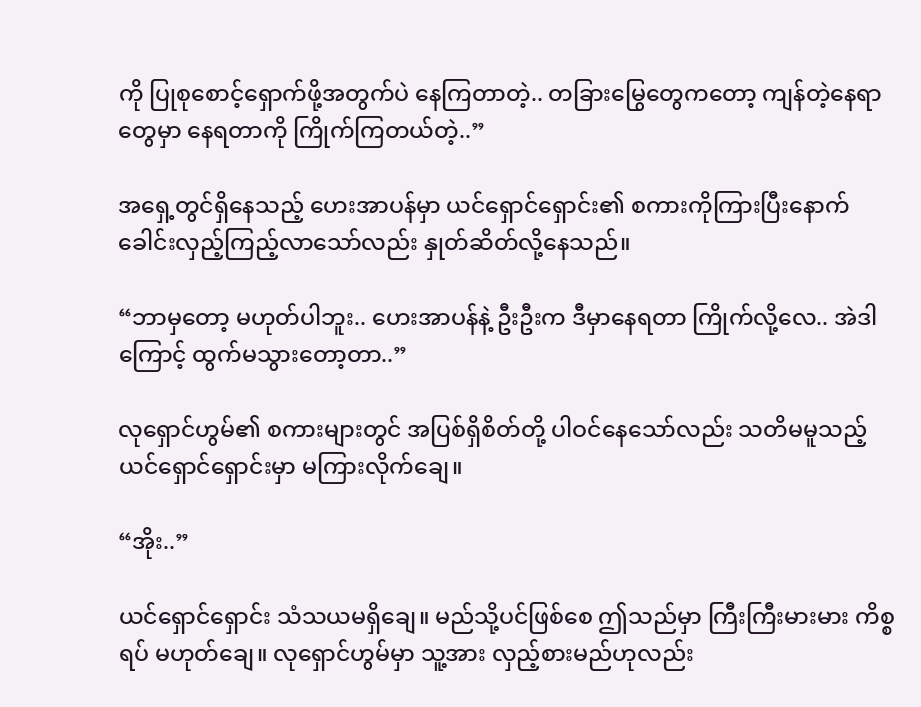ကို ပြုစုစောင့်ရှောက်ဖို့အတွက်ပဲ နေကြတာတဲ့.. တခြားမြွေတွေကတော့ ကျန်တဲ့နေရာတွေမှာ နေရတာကို ကြိုက်ကြတယ်တဲ့..”

အရှေ့တွင်ရှိနေသည့် ဟေးအာပန်မှာ ယင်ရှောင်ရှောင်း၏ စကားကိုကြားပြီးနောက် ခေါင်းလှည့်ကြည့်လာသော်လည်း နှုတ်ဆိတ်လို့နေသည်။

“ဘာမှတော့ မဟုတ်ပါဘူး.. ဟေးအာပန်နဲ့ ဦးဦးက ဒီမှာနေရတာ ကြိုက်လို့လေ.. အဲဒါကြောင့် ထွက်မသွားတော့တာ..”

လုရှောင်ဟွမ်၏ စကားများတွင် အပြစ်ရှိစိတ်တို့ ပါဝင်နေသော်လည်း သတိမမူသည့် ယင်ရှောင်ရှောင်းမှာ မကြားလိုက်ချေ။

“အိုး..”

ယင်ရှောင်ရှောင်း သံသယမရှိချေ။ မည်သို့ပင်ဖြစ်စေ ဤသည်မှာ ကြီးကြီးမားမား ကိစ္စရပ် မဟုတ်ချေ။ လုရှောင်ဟွမ်မှာ သူ့အား လှည့်စားမည်ဟုလည်း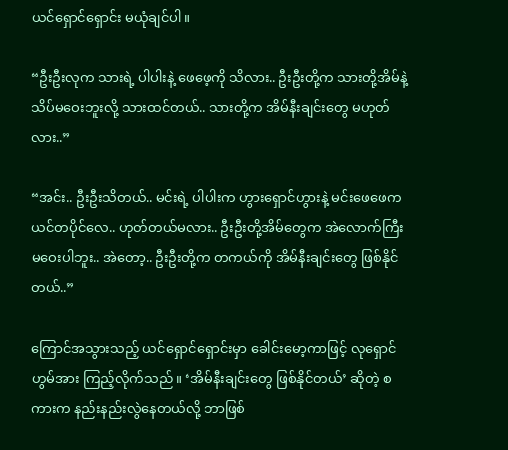ယင်ရှောင်ရှောင်း မယုံချင်ပါ။

“ဦးဦးလုက သားရဲ့ ပါပါးနဲ့ ဖေဖေ့ကို သိလား.. ဦးဦးတို့က သားတို့အိမ်နဲ့ သိပ်မဝေးဘူးလို့ သားထင်တယ်.. သားတို့က အိမ်နီးချင်းတွေ မဟုတ်လား..”

“အင်း.. ဦးဦးသိတယ်.. မင်းရဲ့ ပါပါးက ဟွားရှောင်ဟွားနဲ့ မင်းဖေဖေက ယင်တပိုင်လေ.. ဟုတ်တယ်မလား.. ဦးဦးတို့အိမ်တွေက အဲလောက်ကြီး မဝေးပါဘူး.. အဲတော့.. ဦးဦးတို့က တကယ်ကို အိမ်နီးချင်းတွေ ဖြစ်နိုင်တယ်..”

ကြောင်အသွားသည့် ယင်ရှောင်ရှောင်းမှာ ‌ခေါင်းမော့ကာဖြင့် လုရှောင်ဟွမ်အား ကြည့်လိုက်သည်။ ‘အိမ်နီးချင်းတွေ ဖြစ်နိုင်တယ်’ ဆိုတဲ့ စကားက နည်းနည်းလွဲနေတယ်လို့ ဘာဖြစ်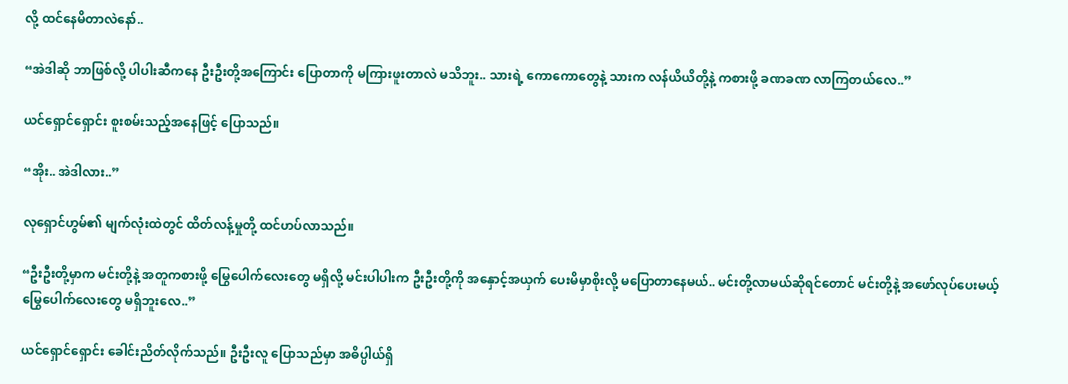လို့ ထင်နေမိတာလဲနော်..

“အဲဒါဆို ဘာဖြစ်လို့ ပါပါးဆီကနေ ဦးဦးတို့အကြောင်း ပြောတာကို မကြားဖူးတာလဲ မသိဘူး.. သားရဲ့ ကောကောတွေနဲ့ သားက လန်ယိယိတို့နဲ့ ကစားဖို့ ခဏခဏ လာကြတယ်လေ..”

ယင်ရှောင်ရှောင်း စူးစမ်းသည့်အနေဖြင့် ပြောသည်။

“အိုး.. အဲဒါလား..”

လုရှောင်ဟွမ်၏ မျက်လုံးထဲတွင် ထိတ်လန့်မှုတို့ ထင်ဟပ်လာသည်။

“ဦးဦးတို့မှာက မင်းတို့နဲ့ အတူကစားဖို့ မြွေပေါက်လေးတွေ မရှိလို့ မင်းပါပါးက ဦးဦးတို့ကို အနှောင့်အယှက် ပေးမိမှာစိုးလို့ မပြောတာနေမယ်.. မင်းတို့လာမယ်ဆိုရင်တောင် မင်းတို့နဲ့ အဖော်လုပ်ပေးမယ့် မြွေပေါက်လေးတွေ မရှိဘူးလေ..”

ယင်ရှောင်ရှောင်း ခေါင်းညိတ်လိုက်သည်။ ဦးဦးလူ ပြောသည်မှာ အဓိပ္ပါယ်ရှိ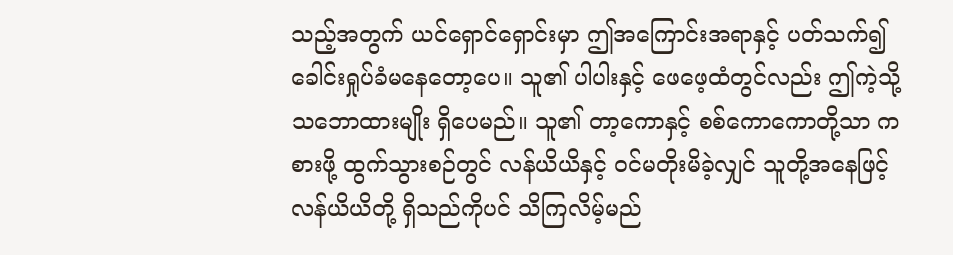သည့်အတွက် ယင်ရှောင်ရှောင်းမှာ ဤအကြောင်းအရာနှင့် ပတ်သက်၍ ခေါင်းရှုပ်ခံမနေတော့ပေ။ သူ၏ ပါပါးနှင့် ဖေဖေ့ထံတွင်လည်း ဤကဲ့သို့ သဘောထားမျိုး ရှိပေမည်။ သူ၏ တာ့ကောနှင့် စစ်ကောကောတို့သာ ကစားဖို့ ထွက်သွားစဉ်တွင် လန်ယိယိနှင့် ဝင်မတိုးမိခဲ့လျှင် သူတို့အနေဖြင့် လန်ယိယိတို့ ရှိသည်ကိုပင် သိကြလိမ့်မည်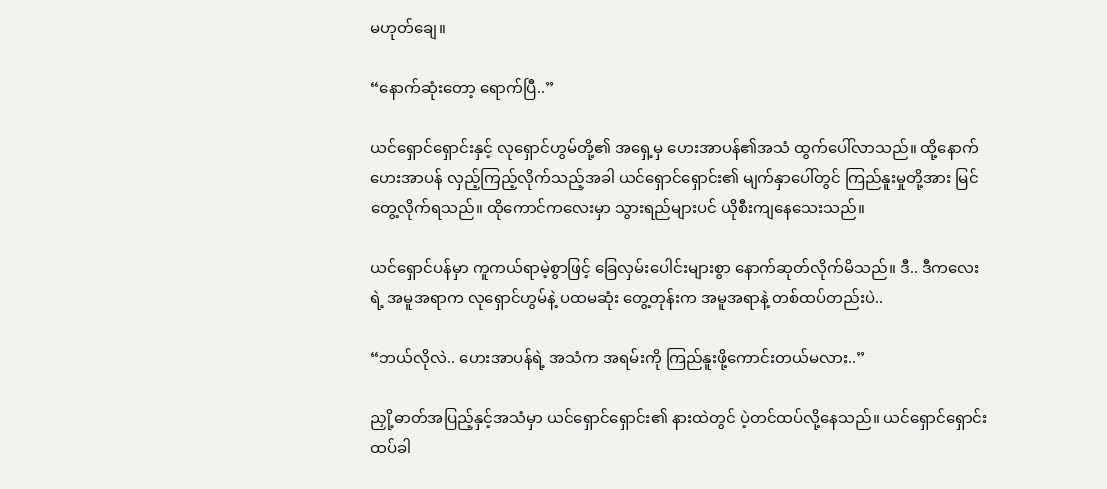မဟုတ်ချေ။

“နောက်ဆုံးတော့ ရောက်ပြီ..”

ယင်ရှောင်ရှောင်းနှင့် လုရှောင်ဟွမ်တို့၏ အရှေ့မှ ဟေးအာပန်၏အသံ ထွက်ပေါ်လာသည်။ ထို့နောက် ဟေးအာပန် လှည့်ကြည့်လိုက်သည့်အခါ ယင်ရှောင်ရှောင်း၏ မျက်နှာပေါ်တွင် ကြည်နူးမှုတို့အား မြင်တွေ့လိုက်ရသည်။ ထိုကောင်ကလေးမှာ သွားရည်များပင် ယိုစီးကျနေသေးသည်။

ယင်ရှောင်ပန်မှာ ကူကယ်ရာမဲ့စွာဖြင့် ခြေလှမ်းပေါင်းများစွာ‌ နောက်ဆုတ်လိုက်မိသည်။ ဒီ.. ဒီကလေးရဲ့ အမူအရာက လုရှောင်ဟွမ်နဲ့ ပထမဆုံး တွေ့တုန်းက အမူအရာနဲ့ တစ်ထပ်တည်းပဲ..

“ဘယ်လိုလဲ.. ဟေးအာပန်ရဲ့ အသံက အရမ်းကို ကြည်နူးဖို့ကောင်းတယ်မလား..”

ညှို့ဓာတ်အပြည့်နှင့်အသံမှာ ယင်ရှောင်ရှောင်း၏ နားထဲတွင် ပဲ့တင်ထပ်လို့နေသည်။ ယင်ရှောင်ရှောင်း ထပ်ခါ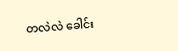တလဲလဲ ခေါင်း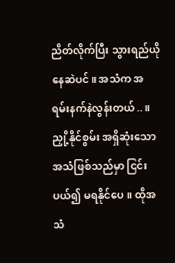ညိတ်လိုက်ပြီး သွားရည်ယိုနေဆဲပင်။ အသံက အရမ်းနက်နဲလွန်းတယ်..။ ညှို့နိုင်စွမ်း အရှိဆုံးသော အသံဖြစ်သည်မှာ ငြင်းပယ်၍ မရနိုင်ပေ။ ထိုအသံ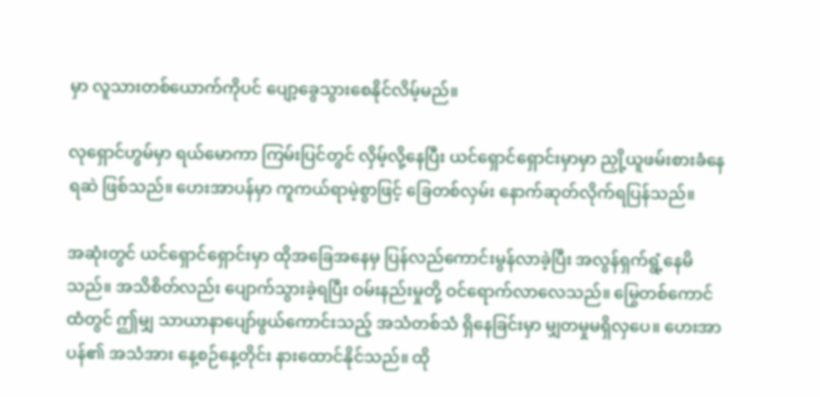မှာ လူသားတစ်ယောက်ကိုပင် ပျော့ခွေသွားစေနိုင်လိမ့်မည်။

လုရှောင်ဟွမ်မှာ ရယ်မောကာ ကြမ်းပြင်တွင် လှိမ့်လို့နေပြီး ယင်ရှောင်ရှောင်းမှာမှာ ညှို့ယူဖမ်းစားခံနေရဆဲ ဖြစ်သည်။ ဟေးအာပန်မှာ ကူကယ်ရာမဲ့စွာဖြင့် ခြေတစ်လှမ်း နောက်ဆုတ်လိုက်ရပြန်သည်။

အဆုံးတွင် ယင်ရှောင်ရှောင်းမှာ ထိုအခြေအနေမှ ပြန်လည်ကောင်းမွန်လာခဲ့ပြီး အလွန်ရှက်ရွံ့နေမိသည်။ အသိစိတ်လည်း ပျောက်သွားခဲ့ရပြီး ဝမ်းနည်းမှုတို့ ဝင်ရောက်လာလေသည်။ မြွေတစ်ကောင်ထံတွင် ဤမျှ သာယာနာပျော်ဖွယ်ကောင်းသည့် အသံတစ်သံ ရှိနေခြင်းမှာ မျှတမှုမရှိလှပေ။ ဟေးအာပန်၏ အသံအား နေ့စဉ်နေ့တိုင်း နားထောင်နိုင်သည်။ ထို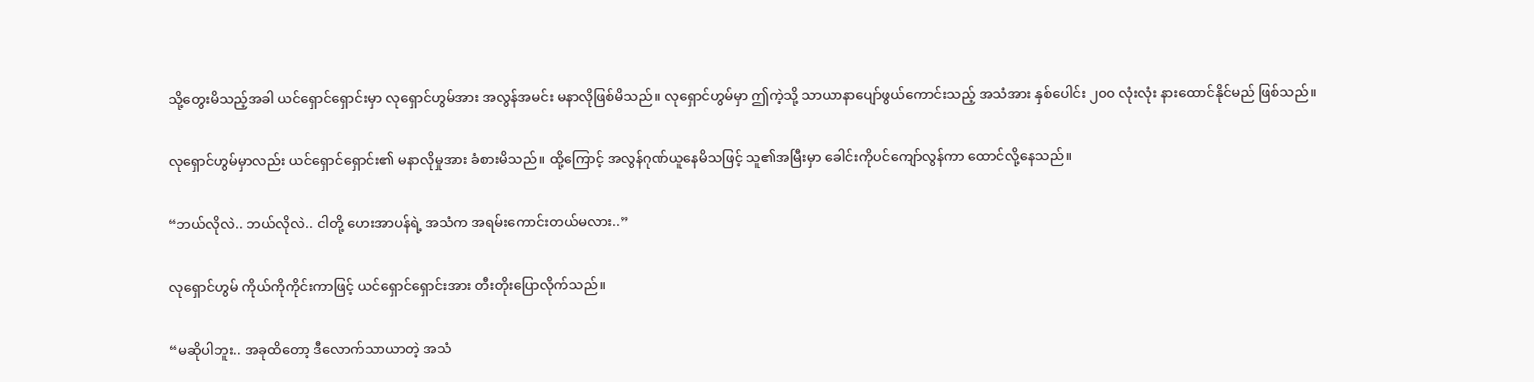သို့တွေးမိသည့်အခါ ယင်ရှောင်ရှောင်းမှာ လုရှောင်ဟွမ်အား အလွန်အမင်း မနာလိုဖြစ်မိသည်။ လုရှောင်ဟွမ်မှာ ဤကဲ့သို့ သာယာနာပျော်ဖွယ်ကောင်းသည့် အသံအား နှစ်ပေါင်း ၂၀၀ လုံးလုံး နားထောင်နိုင်မည် ဖြစ်သည်။

လုရှောင်ဟွမ်မှာလည်း ယင်ရှောင်ရှောင်း၏ မနာလိုမှုအား ခံစားမိသည်။ ထို့ကြောင့် အလွန်ဂုဏ်ယူနေမိသဖြင့် သူ၏အမြီးမှာ ခေါင်းကိုပင်ကျော်လွန်ကာ ထောင်လို့နေသည်။

“ဘယ်လိုလဲ.. ဘယ်လိုလဲ.. ငါတို့ ဟေးအာပန်ရဲ့ အသံက အရမ်းကောင်းတယ်မလား..”

လုရှောင်ဟွမ် ကိုယ်ကိုကိုင်းကာဖြင့် ယင်ရှောင်ရှောင်းအား တီးတိုးပြောလိုက်သည်။

“မဆိုပါဘူး.. အခုထိတော့ ဒီလောက်သာယာတဲ့ အသံ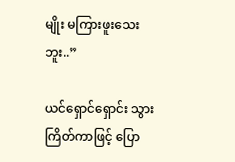မျိုး မကြားဖူးသေးဘူး..”

ယင်ရှောင်ရှောင်း သွားကြိတ်ကာဖြင့် ပြော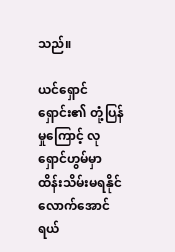သည်။

ယင်ရှောင်ရှောင်း၏ တုံ့ပြန်မှုကြောင့် လုရှောင်ဟွမ်မှာ ထိန်းသိမ်းမရနိုင်လောက်အောင် ရယ်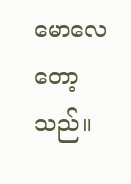မောလေတော့သည်။